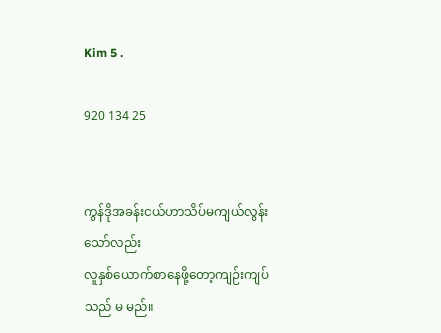Kim 5 .

920 134 25


ကွန်ဒိုအခန်းငယ်ဟာသိပ်မကျယ်လွန်းသော်လည်း
လူနှစ်ယောက်စာနေဖို့တော့ကျဉ်းကျပ်သည် မ မည်။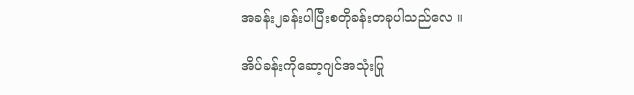အခန်း၂ခန်းပါပြီးစတိုခန်းတခုပါသည်လေ ။

အိပ်ခန်းကိုဆော့ဂျင်အသုံးပြု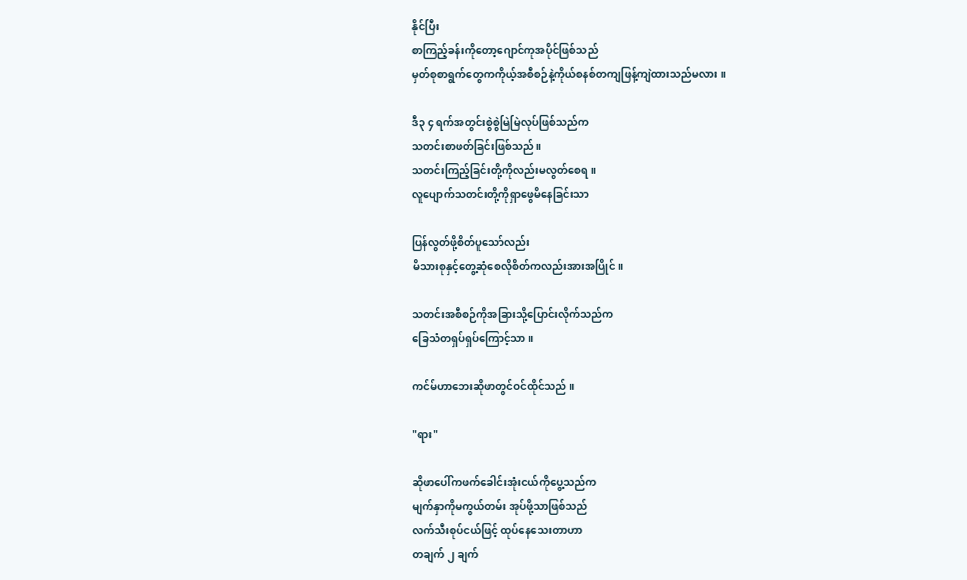နိုင်ပြီး
စာကြည့်ခန်းကိုတော့ဂျောင်ကုအပိုင်ဖြစ်သည်
မှတ်စုစာရွက်တွေကကိုယ့်အစီစဉ်နဲ့ကိုယ်စနစ်တကျဖြန့်ကျဲထားသည်မလား ။

ဒီ၃ ၄ ရက်အတွင်းစွဲစွဲမြဲမြဲလုပ်ဖြစ်သည်က
သတင်းစာဖတ်ခြင်းဖြစ်သည် ။
သတင်းကြည့်ခြင်းတို့ကိုလည်းမလွတ်စေရ ။
လူပျောက်သတင်းတို့ကိုရှာဖွေမိနေခြင်းသာ

ပြန်လွတ်ဖို့စိတ်ပူသော်လည်း
မိသားစုနှင့်တွေ့ဆုံစေလိုစိတ်ကလည်းအားအပြိုင်။

သတင်းအစီစဉ်ကိုအခြားသို့ပြောင်းလိုက်သည်က
ခြေသံတရှပ်ရှပ်ကြောင့်သာ ။

ကင်မ်ဟာဘေးဆိုဖာတွင်ဝင်ထိုင်သည် ။

"ရား"

ဆိုဖာပေါ်ကဖက်ခေါင်းအုံးငယ်ကိုပွေ့သည်က
မျက်နှာကိုမကွယ်တမ်း အုပ်ဖို့သာဖြစ်သည်
လက်သီးစုပ်ငယ်ဖြင့် ထုပ်နေသေးတာဟာ
တချက် ၂ ချက်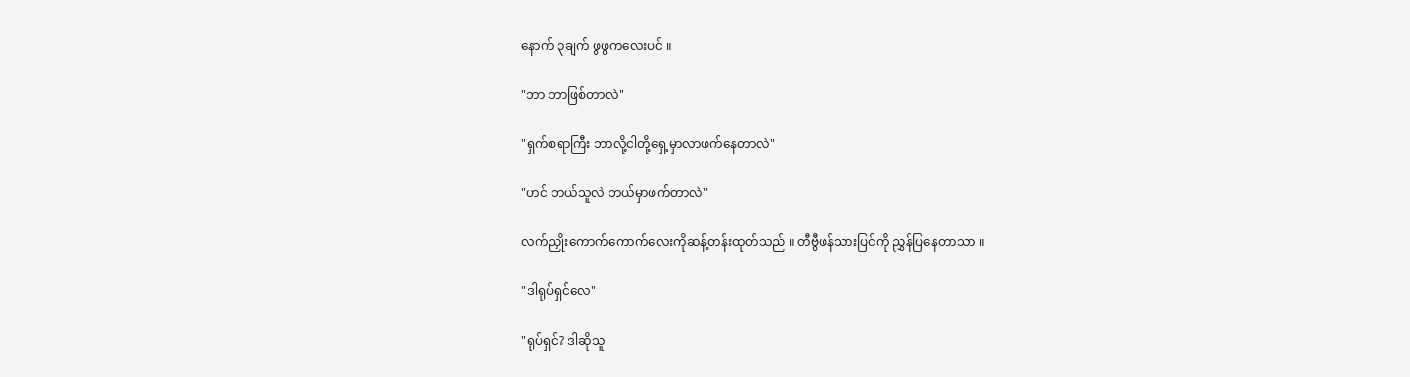နောက် ၃ချက် ဖွဖွကလေးပင် ။

"ဘာ ဘာဖြစ်တာလဲ"

"ရှက်စရာကြီး ဘာလို့ငါတို့ရှေ့မှာလာဖက်နေတာလဲ"

"ဟင် ဘယ်သူလဲ ဘယ်မှာဖက်တာလဲ"

လက်ညှိုးကောက်ကောက်လေးကိုဆန့်တန်းထုတ်သည် ။ တီဗွီဖန်သားပြင်ကို ညွှန်ပြနေတာသာ ။

"ဒါရုပ်ရှင်လေ"

"ရုပ်ရှင်? ဒါဆိုသူ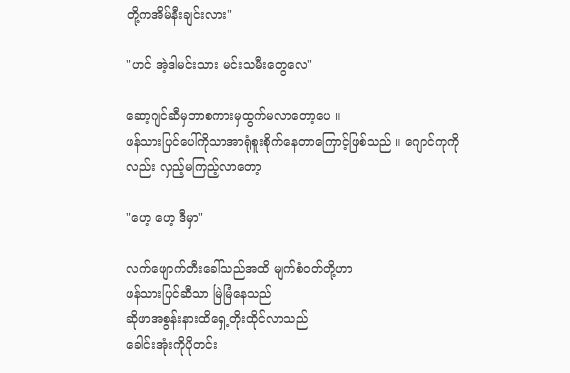တို့ကအိမ်နီးချင်းလား"

"ဟင် အဲ့ဒါမင်းသား မင်းသမီးတွေလေ"

ဆော့ဂျင်ဆီမှဘာစကားမှထွက်မလာတော့ပေ ။
ဖန်သားပြင်ပေါ်ကိုသာအာရုံစူးစိုက်နေတာကြောင့်ဖြစ်သည် ။ ဂျောင်ကုကိုလည်း လှည့်မကြည့်လာတော့

"ဟေ့ ဟေ့ ဒီမှာ"

လက်ဖျောက်တီးခေါ်သည်အထိ မျက်စံဝတ်တို့ဟာ
ဖန်သားပြင်ဆီသာ မြဲမြံနေသည်
ဆိုဖာအစွန်းနားထိရှေ့တိုးထိုင်လာသည်
ခေါင်းအုံးကိုပိုတင်း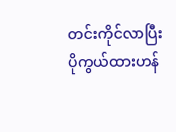တင်းကိုင်လာပြီး
ပိုကွယ်ထားဟန်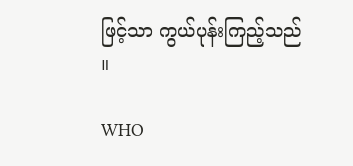ဖြင့်သာ ကွယ်ပုန်းကြည့်သည် ။

WHO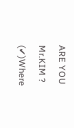ARE YOU Mr.KIM ? (✔)Where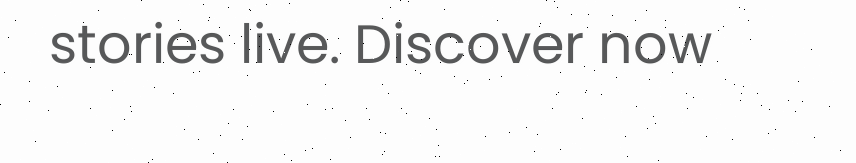stories live. Discover now